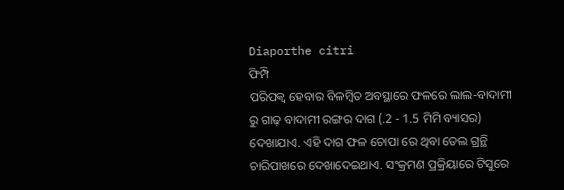Diaporthe citri
ଫିମ୍ପି
ପରିପକ୍ଵ ହେବାର ବିଳମ୍ବିତ ଅବସ୍ଥାରେ ଫଳରେ ଲାଲ-ବାଦାମୀ ରୁ ଗାଢ଼ ବାଦାମୀ ରଙ୍ଗର ଦାଗ (.2 - 1.5 ମିମି ବ୍ୟାସର) ଦେଖାଯାଏ. ଏହି ଦାଗ ଫଳ ଚୋପା ରେ ଥିବା ତେଲ ଗ୍ରନ୍ଥି ଚାରିପାଖରେ ଦେଖାଦେଇଥାଏ. ସଂକ୍ରମଣ ପ୍ରକ୍ରିୟାରେ ଟିସୁରେ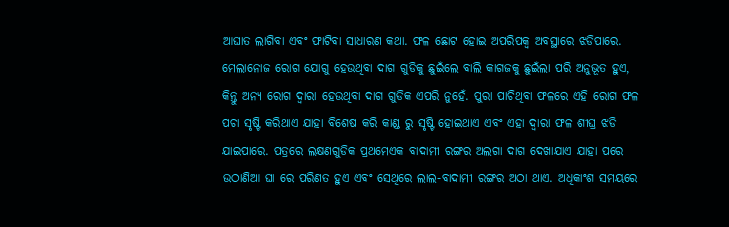ଆଘାତ ଲାଗିବା ଏବଂ ଫାଟିବା ସାଧାରଣ କଥା. ଫଳ ଛୋଟ ହୋଇ ଅପରିପକ୍ଵ ଅବସ୍ଥାରେ ଝଡିପାରେ. ମେଲାନୋଜ ରୋଗ ଯୋଗୁ ହେଉଥିବା ଦାଗ ଗୁଡିକୁ ଛୁଇଁଲେ ବାଲି କାଗଜକୁ ଛୁଇଁଲା ପରି ଅନୁଭୂତ ହୁଏ, କିନ୍ତୁ ଅନ୍ୟ ରୋଗ ଦ୍ୱାରା ହେଉଥିବା ଦାଗ ଗୁଡିକ ଏପରି ନୁହେଁ. ପୁରା ପାଚିଥିବା ଫଳରେ ଏହି ରୋଗ ଫଳ ପଚା ସୃଷ୍ଟି କରିଥାଏ ଯାହା ବିଶେଷ କରି କାଣ୍ଡ ରୁ ସୃଷ୍ଟି ହୋଇଥାଏ ଏବଂ ଏହା ଦ୍ୱାରା ଫଳ ଶୀଘ୍ର ଝଡି ଯାଇପାରେ. ପତ୍ରରେ ଲକ୍ଷଣଗୁଡିକ ପ୍ରଥମେଏକ ବାଦାମୀ ରଙ୍ଗର ଅଲଗା ଦାଗ ଦେଖାଯାଏ ଯାହା ପରେ ଉଠାଣିଆ ଘା ରେ ପରିଣତ ହୁଏ ଏବଂ ସେଥିରେ ଲାଲ-ବାଦାମୀ ରଙ୍ଗର ଅଠା ଥାଏ. ଅଧିକାଂଶ ସମୟରେ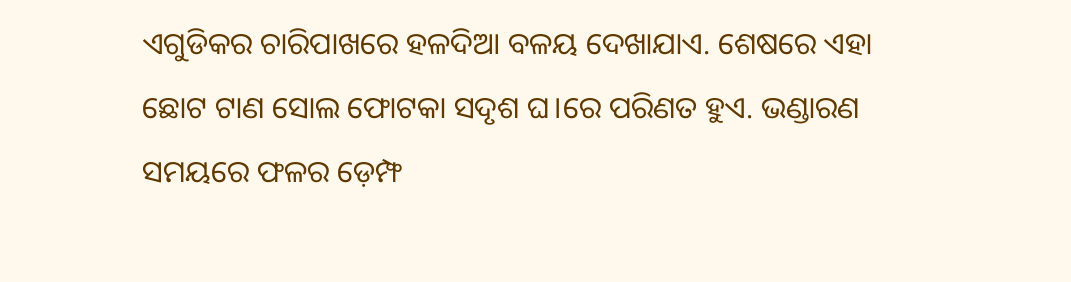ଏଗୁଡିକର ଚାରିପାଖରେ ହଳଦିଆ ବଳୟ ଦେଖାଯାଏ. ଶେଷରେ ଏହା ଛୋଟ ଟାଣ ସୋଲ ଫୋଟକା ସଦୃଶ ଘ।ରେ ପରିଣତ ହୁଏ. ଭଣ୍ଡାରଣ ସମୟରେ ଫଳର ଡ଼େମ୍ଫ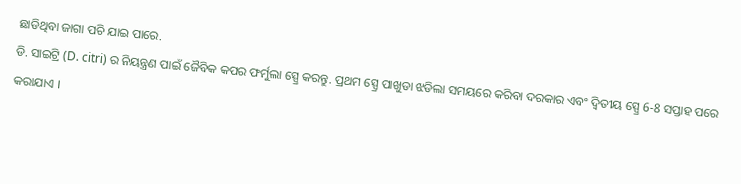ଛାଡିଥିବା ଜାଗା ପଚି ଯାଇ ପାରେ.
ଡି. ସାଇଟ୍ରି (D. citri) ର ନିୟନ୍ତ୍ରଣ ପାଇଁ ଜୈବିକ କପର ଫର୍ମୁଲା ସ୍ପ୍ରେ କରନ୍ତୁ. ପ୍ରଥମ ସ୍ପ୍ରେ ପାଖୁଡା ଝଡିଲା ସମୟରେ କରିବା ଦରକାର ଏବଂ ଦ୍ଵିତୀୟ ସ୍ପ୍ରେ 6-8 ସପ୍ତାହ ପରେ କରାଯାଏ ।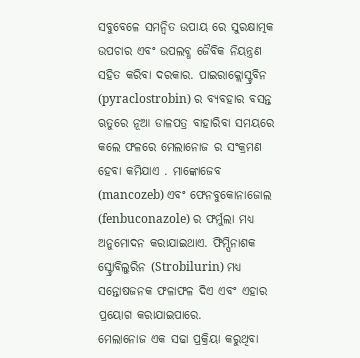ସବୁବେଳେ ସମନ୍ବିତ ଉପାୟ ରେ ସୁରକ୍ଷାତ୍ମକ ଉପଚାର ଏବଂ ଉପଲବ୍ଧ ଜୈବିକ ନିୟନ୍ତ୍ରଣ ସହିତ କରିବା ଦରକାର. ପାଇରାକ୍ଲୋସ୍ଟ୍ରବିନ (pyraclostrobin) ର ବ୍ୟବହାର ବସନ୍ତ ଋତୁରେ ନୂଆ ଡାଳପତ୍ର ବାହାରିବା ସମୟରେ କଲେ ଫଳରେ ମେଲାନୋଜ ର ସଂକ୍ରମଣ ହେବା କମିଯାଏ . ମାଙ୍କୋଜେବ (mancozeb) ଏବଂ ଫେନବୁକୋନାଜୋଲ (fenbuconazole) ର ଫର୍ମୁଲା ମଧ୍ୟ ଅନୁମୋଦନ କରାଯାଇଥାଏ. ଫିମ୍ପିନାଶକ ସ୍ଟ୍ରୋବିଲୁରିନ (Strobilurin) ମଧ୍ୟ ସନ୍ତୋଷଜନକ ଫଳାଫଳ ଦିଏ ଏବଂ ଏହାର ପ୍ରୟୋଗ କରାଯାଇପାରେ.
ମେଲାନୋଜ ଏକ ସଢା ପ୍ରକ୍ରିୟା କରୁଥିବା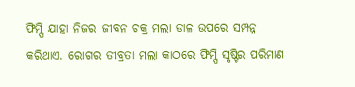ଫିମ୍ପି ଯାହା ନିଜର ଜୀବନ ଚକ୍ର ମଲା ଡାଳ ଉପରେ ସମ୍ପନ୍ନ କରିଥାଏ. ରୋଗର ତୀବ୍ରତା ମଲା କାଠରେ ଫିମ୍ପି ସୃଷ୍ଟିର ପରିମାଣ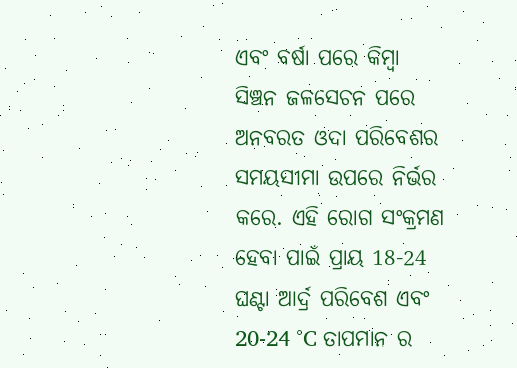ଏବଂ ବର୍ଷା ପରେ କିମ୍ବା ସିଞ୍ଚନ ଜଳସେଚନ ପରେ ଅନବରତ ଓଦା ପରିବେଶର ସମୟସୀମା ଉପରେ ନିର୍ଭର କରେ. ଏହି ରୋଗ ସଂକ୍ରମଣ ହେବା ପାଇଁ ପ୍ରାୟ 18-24 ଘଣ୍ଟା ଆର୍ଦ୍ର ପରିବେଶ ଏବଂ 20-24 °C ତାପମାନ ର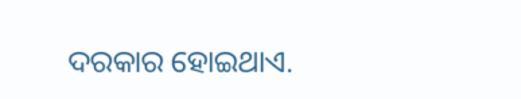ଦରକାର ହୋଇଥାଏ.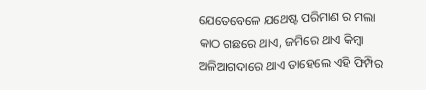ଯେତେବେଳେ ଯଥେଷ୍ଟ ପରିମାଣ ର ମଲା କାଠ ଗଛରେ ଥାଏ, ଜମିରେ ଥାଏ କିମ୍ବା ଅଳିଆଗଦାରେ ଥାଏ ତାହେଲେ ଏହି ଫିମ୍ପିର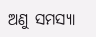ଅଣୁ ସମସ୍ୟା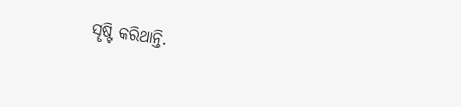ସୄଷ୍ଟି କରିଥାନ୍ତି.